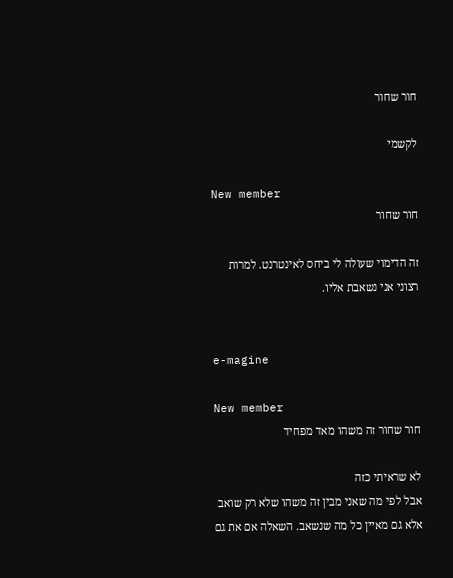חור שחור

לקשמי

New member
חור שחור

זה הדימוי שעולה לי ביחס לאינטרנט. למרות רצוני אני נשאבת אליו.


e-magine

New member
חור שחור זה משהו מאד מפחיד

לא שראיתי כזה
אבל לפי מה שאני מבין זה משהו שלא רק שואב אלא גם מאיין כל מה שנשאב. השאלה אם את גם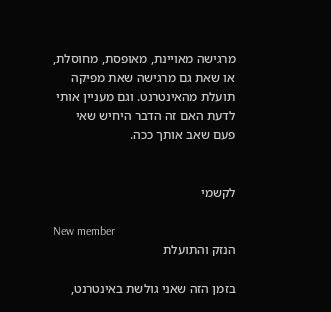מרגישה מאויינת, מאופסת, מחוסלת, או שאת גם מרגישה שאת מפיקה תועלת מהאינטרנט. וגם מעניין אותי לדעת האם זה הדבר היחיש שאי פעם שאב אותך ככה.


לקשמי

New member
הנזק והתועלת

בזמן הזה שאני גולשת באינטרנט,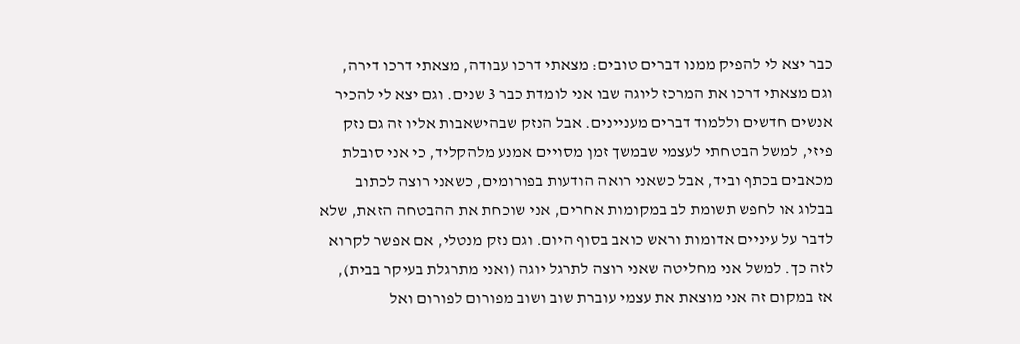כבר יצא לי להפיק ממנו דברים טובים: מצאתי דרכו עבודה, מצאתי דרכו דירה, וגם מצאתי דרכו את המרכז ליוגה שבו אני לומדת כבר 3 שנים. וגם יצא לי להכיר אנשים חדשים וללמוד דברים מעניינים. אבל הנזק שבהישאבות אליו זה גם נזק פיזי, למשל הבטחתי לעצמי שבמשך זמן מסויים אמנע מלהקליד, כי אני סובלת מכאבים בכתף וביד, אבל כשאני רואה הודעות בפורומים, כשאני רוצה לכתוב בבלוג או לחפש תשומת לב במקומות אחרים, אני שוכחת את ההבטחה הזאת, שלא לדבר על עיניים אדומות וראש כואב בסוף היום. וגם נזק מנטלי, אם אפשר לקרוא לזה כך. למשל אני מחליטה שאני רוצה לתרגל יוגה (ואני מתרגלת בעיקר בבית), אז במקום זה אני מוצאת את עצמי עוברת שוב ושוב מפורום לפורום ואל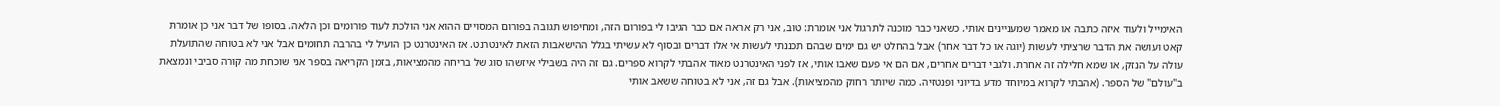האימייל ולעוד איזה כתבה או מאמר שמעניינים אותי. כשאני כבר מוכנה לתרגול אני אומרת: טוב, אני רק אראה אם כבר הגיבו לי בפורום הזה, ומחיפוש תגובה בפורום המסויים ההוא אני הולכת לעוד פורומים וכן הלאה. בסופו של דבר אני כן אומרת קאט ועושה את הדבר שרציתי לעשות (יוגה או כל דבר אחר) אבל בהחלט יש גם ימים שבהם תכננתי לעשות אי אלו דברים ובסוף לא עשיתי בגלל ההישאבות הזאת לאינטרנט. אז האינטרנט כן הועיל לי בהרבה תחומים אבל אני לא בטוחה שהתועלת עולה על הנזק, או שמא חלילה זה אחרת. ולגבי דברים אחרים, אם הם אי פעם שאבו אותי, אז לפני האינטרנט מאוד אהבתי לקרוא ספרים. גם זה היה בשבילי איזשהו סוג של בריחה מהמציאות, בזמן הקריאה בספר אני שוכחת מה קורה סביבי ונמצאת ב"עולם" של הספר. (אהבתי לקרוא במיוחד מדע בדיוני ופנטזיה. כמה שיותר רחוק מהמציאות). אבל גם זה, אני לא בטוחה ששאב אותי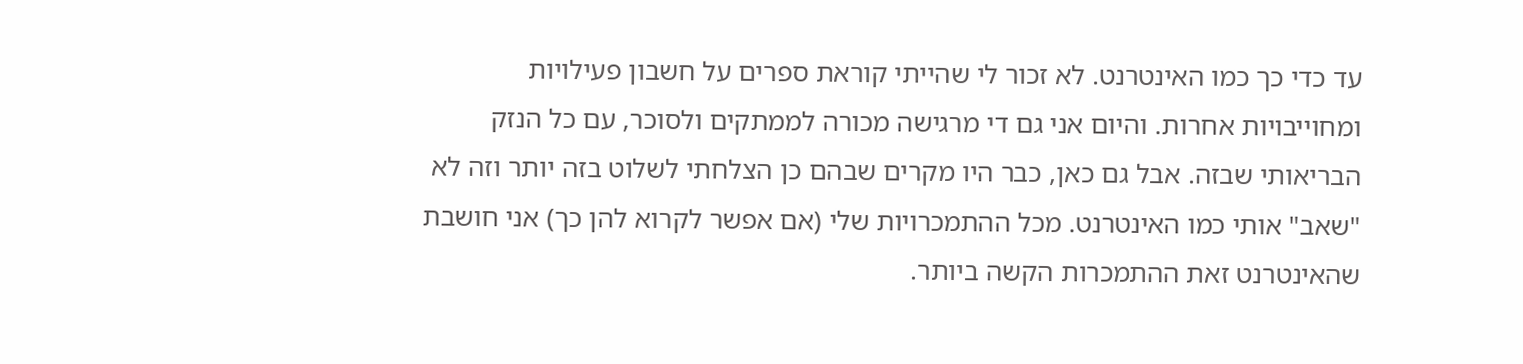עד כדי כך כמו האינטרנט. לא זכור לי שהייתי קוראת ספרים על חשבון פעילויות ומחוייבויות אחרות. והיום אני גם די מרגישה מכורה לממתקים ולסוכר, עם כל הנזק הבריאותי שבזה. אבל גם כאן, כבר היו מקרים שבהם כן הצלחתי לשלוט בזה יותר וזה לא "שאב" אותי כמו האינטרנט. מכל ההתמכרויות שלי (אם אפשר לקרוא להן כך) אני חושבת שהאינטרנט זאת ההתמכרות הקשה ביותר.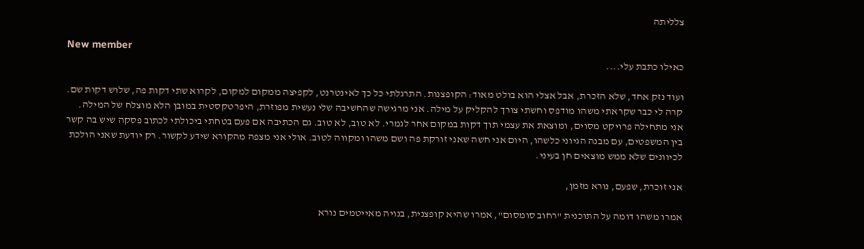צלליתה

New member
כאילו כתבת עלי....

ועוד נזק אחד, שלא הזכרת, אבל אצלי הוא בולט מאוד: הקופצנות. התרגלתי כל כך לאינטרנט, לקפיצה ממקום למקום, לקרוא שתי דקות פה, שלוש דקות שם. קרה לי כבר שקראתי משהו מודפס וחשתי צורך להקליק על מילה. אני מרגישה שהחשיבה שלי נעשית מפוזרת, היפרטקסטית במובן הלא מוצלח של המילה. אני מתחילה פרויקט מסוים, ומוצאת את עצמי תוך דקות במקום אחר לגמרי. לא טוב, לא טוב. גם הכתיבה אם פעם בטחתי ביכולתי לכתוב פסקה שיש בה קשר בין המשפטים, עם מבנה הגיוני כלשהו, היום אני חשה שאני זורקת פה ושם משהו ומקווה לטוב. אולי אני מצפה מהקורא שידע לקשור. רק יודעת שאני הולכת לכיוונים שלא ממש מוצאים חן בעיני.

אני זוכרת, שפעם, נורא מזמן,

אמרו משהו דומה על התוכנית "רחוב סומסום", אמרו שהיא קופצנית, בנויה מאייטמים נורא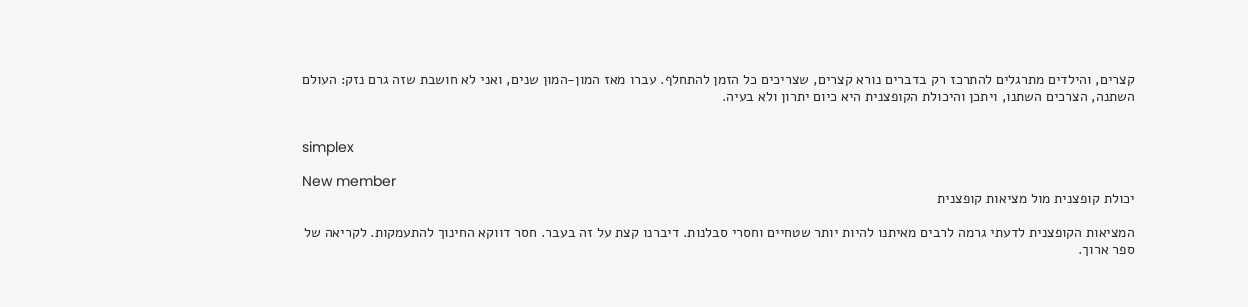קצרים, והילדים מתרגלים להתרכז רק בדברים נורא קצרים, שצריכים כל הזמן להתחלף. עברו מאז המון-המון שנים, ואני לא חושבת שזה גרם נזק: העולם השתנה, הצרכים השתנו, ויתכן והיכולת הקופצנית היא כיום יתרון ולא בעיה.


simplex

New member
יכולת קופצנית מול מציאות קופצנית

המציאות הקופצנית לדעתי גרמה לרבים מאיתנו להיות יותר שטחיים וחסרי סבלנות. דיברנו קצת על זה בעבר. חסר דווקא החינוך להתעמקות. לקריאה של ספר ארוך.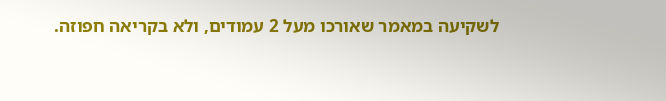לשקיעה במאמר שאורכו מעל 2 עמודים, ולא בקריאה חפוזה.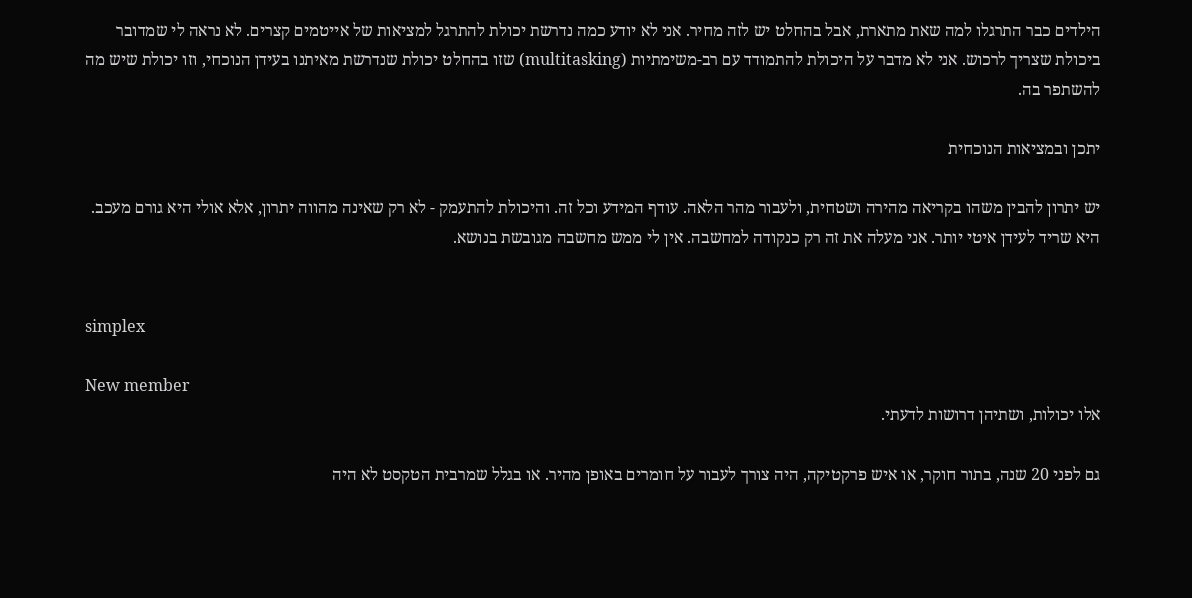הילדים כבר התרגלו למה שאת מתארת, אבל בהחלט יש לזה מחיר. אני לא יודע כמה נדרשת יכולת להתרגל למציאות של אייטמים קצרים. לא נראה לי שמדובר ביכולת שצריך לרכוש. אני לא מדבר על היכולת להתמודד עם רב-משימתיות (multitasking) שזו בהחלט יכולת שנדרשת מאיתנו בעידן הנוכחי, וזו יכולת שיש מה להשתפר בה.

יתכן ובמציאות הנוכחית

יש יתרון להבין משהו בקריאה מהירה ושטחית, ולעבור מהר הלאה. עודף המידע וכל זה. והיכולת להתעמק - לא רק שאינה מהווה יתרון, אלא אולי היא גורם מעכב. היא שריד לעידן איטי יותר. אני מעלה את זה רק כנקודה למחשבה. אין לי ממש מחשבה מגובשת בנושא.


simplex

New member
אלו יכולות, ושתיהן דרושות לדעתי.

גם לפני 20 שנה, בתור חוקר, או איש פרקטיקה, היה צורך לעבור על חומרים באופן מהיר. או בגלל שמרבית הטקסט לא היה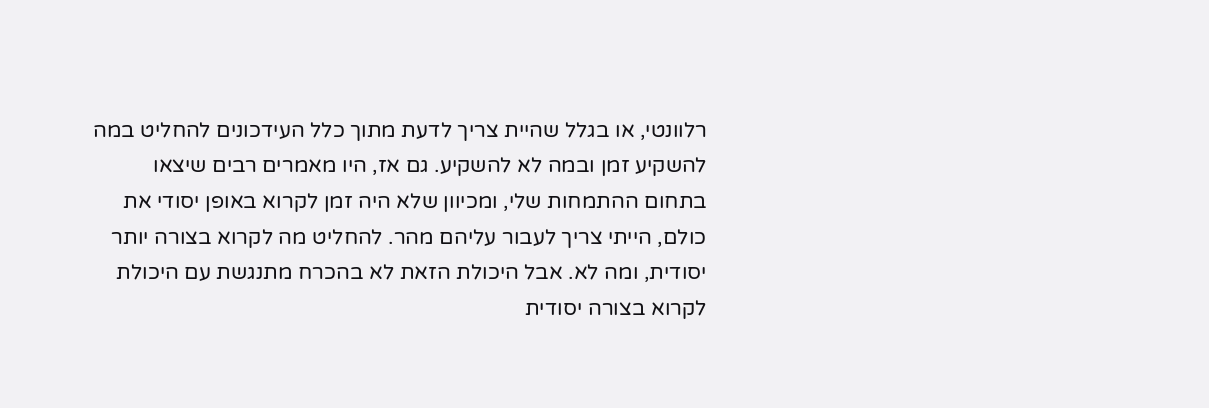רלוונטי, או בגלל שהיית צריך לדעת מתוך כלל העידכונים להחליט במה להשקיע זמן ובמה לא להשקיע. גם אז, היו מאמרים רבים שיצאו בתחום ההתמחות שלי, ומכיוון שלא היה זמן לקרוא באופן יסודי את כולם, הייתי צריך לעבור עליהם מהר. להחליט מה לקרוא בצורה יותר יסודית, ומה לא. אבל היכולת הזאת לא בהכרח מתנגשת עם היכולת לקרוא בצורה יסודית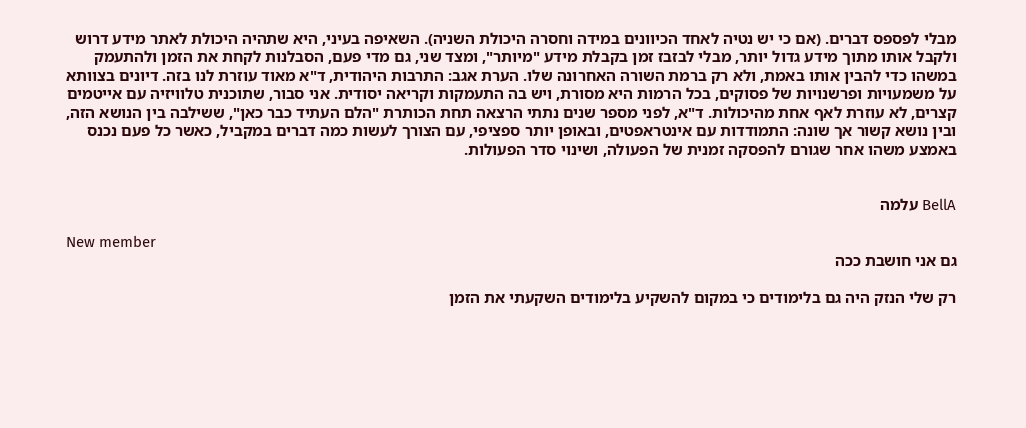מבלי לפספס דברים. (אם כי יש נטיה לאחד הכיוונים במידה וחסרה היכולת השניה). השאיפה בעיני, היא שתהיה היכולת לאתר מידע דרוש ולקבל אותו מתוך מידע גדול יותר, מבלי לבזבז זמן בקבלת מידע "מיותר", ומצד שני, גם מדי פעם, הסבלנות לקחת את הזמן ולהתעמק במשהו כדי להבין אותו באמת, ולא רק ברמת השורה האחרונה שלו. הערת אגב: התרבות היהודית, ד"א מאוד עוזרת לנו בזה. דיונים בצוותא על משמעויות ופרשנויות של פסוקים, בכל הרמות היא מסורת, ויש בה התעמקות וקריאה יסודית. אני סבור, שתוכנית טלוויזיה עם אייטמים קצרים, לא עוזרת לאף אחת מהיכולות. ד"א, לפני מספר שנים נתתי הרצאה תחת הכותרת "הלם העתיד כבר כאן", ששילבה בין הנושא הזה, ובין נושא קשור אך שונה: התמודדות עם אינטראפטים, ובאופן יותר ספציפי, עם הצורך לעשות כמה דברים במקביל, כאשר כל פעם נכנס באמצע משהו אחר שגורם להפסקה זמנית של הפעולה, ושינוי סדר הפעולות.


BellA עלמה

New member
גם אני חושבת ככה

רק שלי הנזק היה גם בלימודים כי במקום להשקיע בלימודים השקעתי את הזמן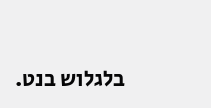בלגלוש בנט.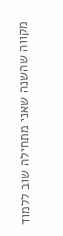מקווה שהשנה שאני מתחילה שוב ללמוד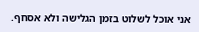אני אוכל לשלוט בזמן הגלישה ולא אסחף.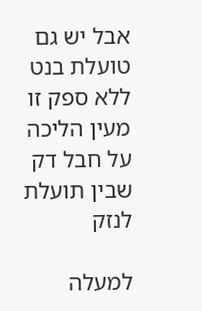אבל יש גם טועלת בנט ללא ספק זו מעין הליכה על חבל דק שבין תועלת לנזק

למעלה